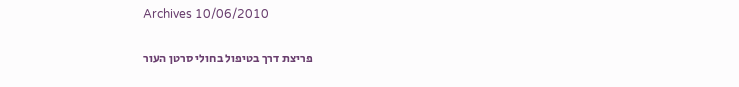Archives 10/06/2010

פריצת דרך בטיפול בחולי סרטן העור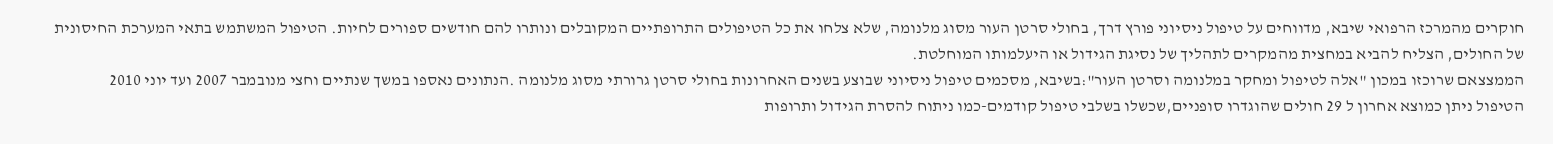חוקרים מהמרכז הרפואי שיבא, מדווחים על טיפול ניסיוני פורץ דרך, בחולי סרטן העור מסוג מלנומה, שלא צלחו את כל הטיפולים התרופתיים המקובלים ונותרו להם חודשים ספורים לחיות. הטיפול המשתמש בתאי המערכת החיסונית של החולים, הצליח להביא במחצית מהמקרים לתהליך של נסיגת הגידול או היעלמותו המוחלטת.
הממצצאם שרוכזו במכון "אלה לטיפול ומחקר במלנומה וסרטן העור":בשיבא, מסכמים טיפול ניסיוני שבוצע בשנים האחרונות בחולי סרטן גרורתי מסוג מלנומה .הנתונים נאספו במשך שנתיים וחצי מנובמבר 2007 ועד יוני 2010
הטיפול ניתן כמוצא אחרון ל 29 חולים שהוגדרו סופניים,שכשלו בשלבי טיפול קודמים-כמו ניתוח להסרת הגידול ותרופות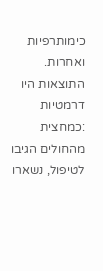כימותרפיות ואחרות. התוצאות היו דרמטיות :כמחצית מהחולים הגיבו לטיפול, נשארו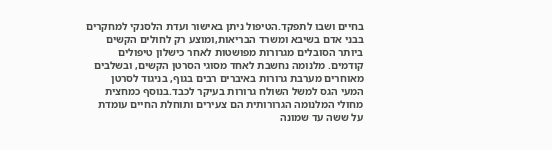בחיים ושבו לתפקד.הטיפול ניתן באישור ועדת הלסנקי למחקרים בבני אדם בשיבא ומשרד הבריאות,ומוצע רק לחולים הקשים ביותר הסובלים מגרורות מפושטות לאחר כישלון טיפולים קודמים. מלנומה נחשבת לאחד מסוגי הסרטן הקשים, ובשלבים מאוחרים מערבת גרורות באיברים רבים בגוף, בניגוד לסרטן המעי הגס למשל השולח גרורות בעיקר לכבד.בנוסף כמחצית מחולי המלנומה הגרורותית הם צעירים ותוחלת החיים עומדת על ששה עד שמונה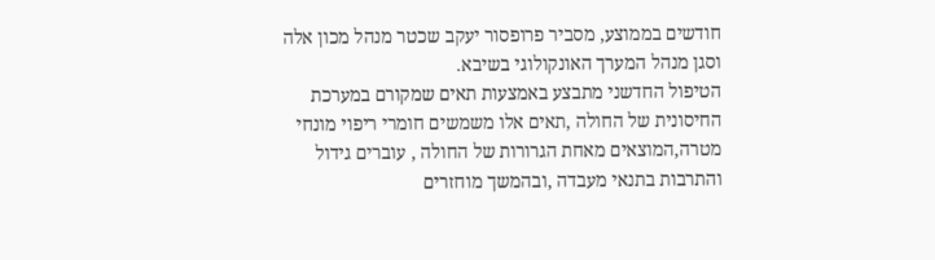חודשים בממוצע, מסביר פרופסור יעקב שכטר מנהל מכון אלה וסגן מנהל המערך האונקולוגי בשיבא.
הטיפול החדשני מתבצע באמצעות תאים שמקורם במערכת החיסונית של החולה ,תאים אלו משמשים חומרי ריפוי מונחי מטרה,המוצאים מאחת הגרורות של החולה , עוברים גידול והתרבות בתנאי מעבדה ,ובהמשך מוחזרים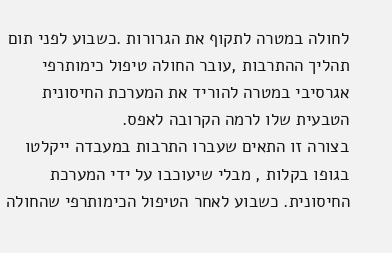לחולה במטרה לתקוף את הגרורות .כשבוע לפני תום תהליך ההתרבות ,עובר החולה טיפול כימותרפי אגרסיבי במטרה להוריד את המערכת החיסונית הטבעית שלו לרמה הקרובה לאפס.
בצורה זו התאים שעברו התרבות במעבדה ייקלטו בגופו בקלות , מבלי שיעוכבו על ידי המערכת החיסונית. כשבוע לאחר הטיפול הכימותרפי שהחולה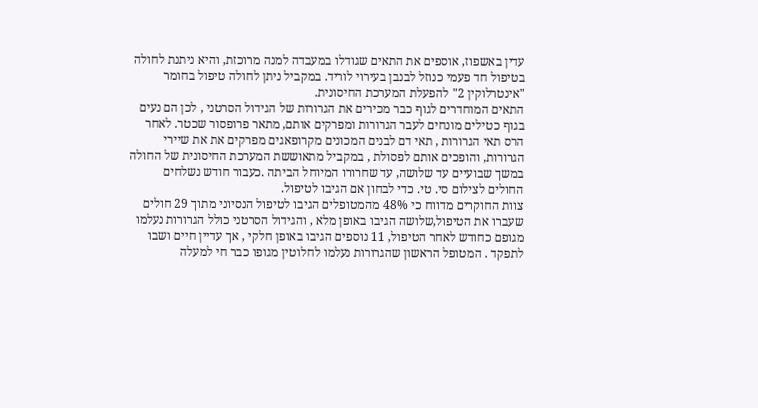עדין באשפוז, אוספים את התאים שגודלו במעבדה למנה מרוכזת, והיא ניתנת לחולה בטיפול חד פעמי כנוזל לבנבן בעירוי לוריד. במקביל ניתן לחולה טיפול בחומר "אינטרלוקין 2" להפעלת המערכת החיסונית.
התאים המוחדרים לגוף כבר מכירים את הגרורות של הגידול הסרטני , לכן הם נעים בגוף כטילים מונחים לעבר הגרורות ומפרקים אותם, מתאר פרופסור שכטר. לאחר הרס תאי הגרורות , תאי דם לבנים המכונים מקרופאגים מפרקים את את שיירי הגרורות, והופכים אותם לפסולת , במקביל מתאוששת המערכת החיסונית של החולה במשך שבועיים עד שלושה, עד שחרורו המיוחל הביתה .כעבור חודש נשלחים החולים לצילום סי. טי. כדי לבחון אם הגיבו לטיפול.
צוות החוקרים מדווח כי 48% מהמטופלים הגיבו לטיפול הנסיוני מתוך 29 חולים שעברו את הטיפול,שלושה הגיבו באופן מלא , והגידול הסרטני כולל הגרורות נעלמו מגופם כחודש לאחר הטיפול, 11 נוספים הגיבו באופן חלקי , אך עדיין חיים ושבו לתפקד . המטופל הראשון שהגרורות נעלמו לחלוטין מגופו כבר חי למעלה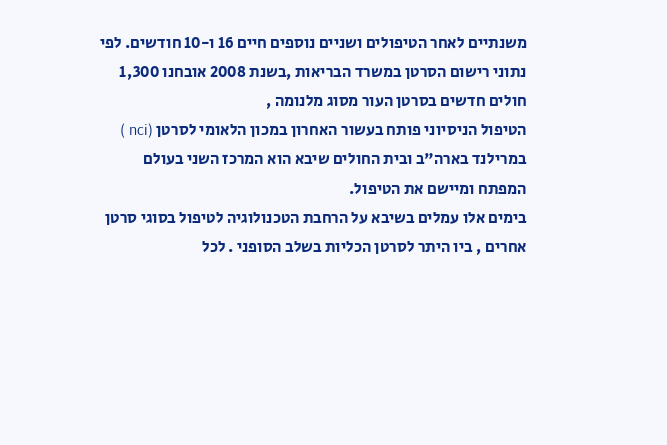משנתיים לאחר הטיפולים ושניים נוספים חיים 16 ו-10 חודשים. לפי נתוני רישום הסרטן במשרד הבריאות ,בשנת 2008 אובחנו 1,300 חולים חדשים בסרטן העור מסוג מלנומה ,
הטיפול הניסיוני פותח בעשור האחרון במכון הלאומי לסרטן (nci ) במרילנד בארה"ב ובית החולים שיבא הוא המרכז השני בעולם המפתח ומיישם את הטיפול.
בימים אלו עמלים בשיבא על הרחבת הטכנולוגיה לטיפול בסוגי סרטן אחרים , ביו היתר לסרטן הכליות בשלב הסופני . לכל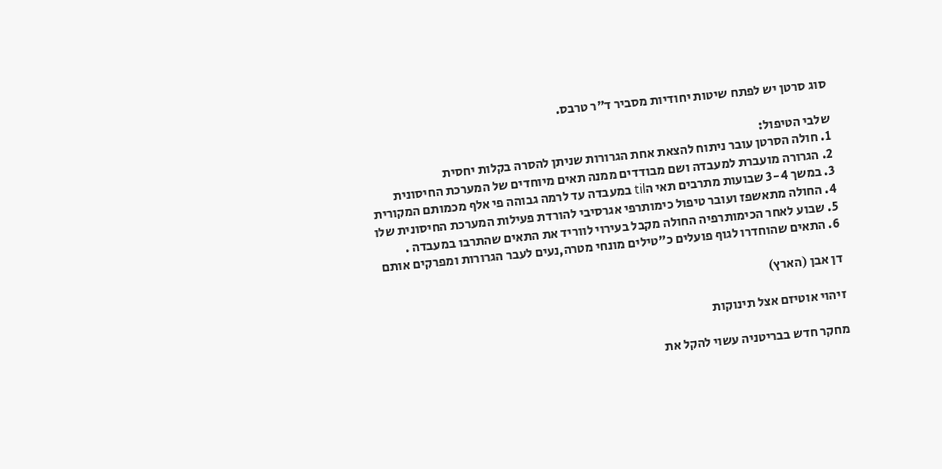סוג סרטן יש לפתח שיטות יחודיות מסביר ד"ר טרבס.

שלבי הטיפול:
1. חולה הסרטן עובר ניתוח להצאת אחת הגרורות שניתן להסרה בקלות יחסית
2. הגרורה מועברת למעבדה ושם מבודדים ממנה תאים מיוחדים של המערכת החיסונית
3. במשך 3-4 שבועות מתרבים תאי הtil במעבדה עד לרמה גבוהה פי אלף מכמותם המקורית
4. החולה מתאשפז ועובר טיפול כימותרפי אגרסיבי להורדת פעילות המערכת החיסונית שלו
5. שבוע לאחר הכימותרפיה החולה מקבל בעירוי לווריד את התאים שהתרבו במעבדה .
6. התאים שהוחדרו לגוף פועלים כ"טילים מונחי מטרה,נעים לעבר הגרורות ומפרקים אותם

דן אבן (הארץ)

זיהוי אוטיזם אצל תינוקות

מחקר חדש בבריטניה עשוי להקל את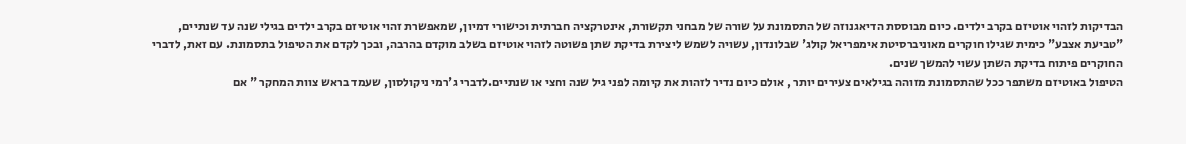הבדיקות לזהוי אוטיזם בקרב ילדים. כיום מבוססת הדיאגנוזה של התסמונת על שורה של מבחני תקשורת, אינטרקציה חברתית וכישורי דמיון, שמאפשרת זהוי אוטיזם בקרב ילדים בגילי שנה עד שנתיים, "טביעת אצבע" כימית שגילו חוקרים מאוניברסיטת אימפריאל קולג' שבלונדון, עשויה לשמש ליצירת בדיקת שתן פשוטה לזהוי אוטיזם בשלב מוקדם בהרבה, ובכך לקדם את הטיפול בתסמונת. עם זאת, לדברי החוקרים פיתוח בדיקת השתן עשוי להמשך שנים.
הטיפול באוטיזם משתפר ככל שהתסמונת מזוהה בגילאים צעירים יותר , אולם כיום נדיר לזהות את קיומה לפני גיל שנה וחצי או שנתיים.לדברי ג'רמי ניקולסון, שעמד בראש צוות המחקר " אם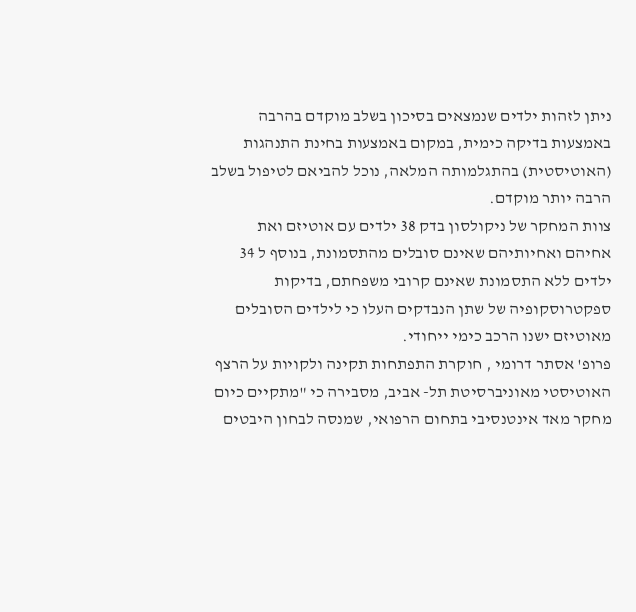ניתן לזהות ילדים שנמצאים בסיכון בשלב מוקדם בהרבה באמצעות בדיקה כימית, במקום באמצעות בחינת התנהגות (האוטיסטית) בהתגלמותה המלאה, נוכל להביאם לטיפול בשלב הרבה יותר מוקדם.
צוות המחקר של ניקולסון בדק 38 ילדים עם אוטיזם ואת אחיהם ואחיותיהם שאינם סובלים מהתסמונת, בנוסף ל 34 ילדים ללא התסמונת שאינם קרובי משפחתם, בדיקות ספקטרוסקופיה של שתן הנבדקים העלו כי לילדים הסובלים מאוטיזם ישנו הרכב כימי ייחודי.
פרופ' אסתר דרומי , חוקרת התפתחות תקינה ולקויות על הרצף האוטיסטי מאוניברסיטת תל- אביב, מסבירה כי "מתקיים כיום מחקר מאד אינטנסיבי בתחום הרפואי, שמנסה לבחון היבטים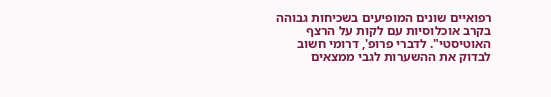רפואיים שונים המופיעים בשכיחות גבוהה בקרב אוכלוסיות עם לקות על הרצף האוטיסטי". לדברי פרופ', דרומי חשוב לבדוק את ההשערות לגבי ממצאים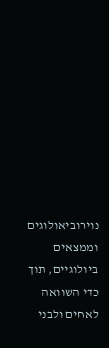נוירוביאולוגים וממצאים ביולוגיים, תוך כדי השוואה לאחים ולבני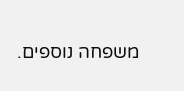משפחה נוספים.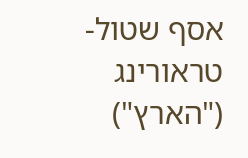אסף שטול-טראורינג ("הארץ")